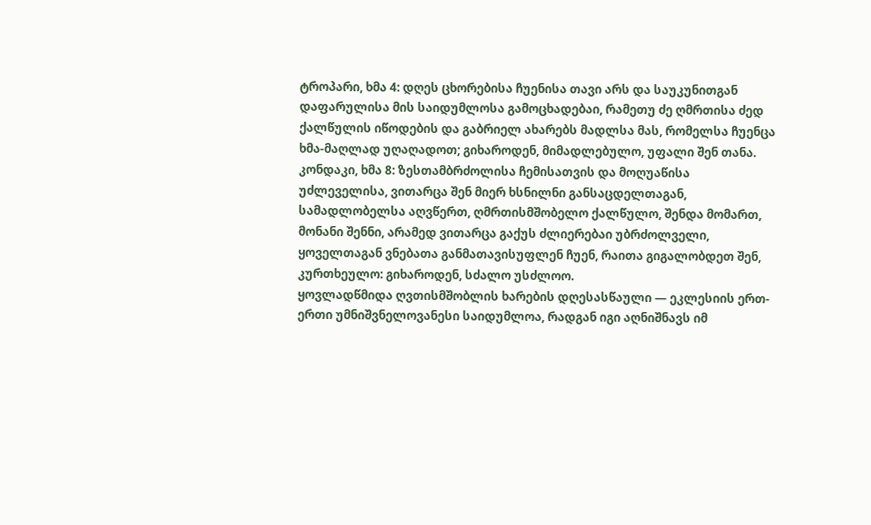ტროპარი, ხმა 4: დღეს ცხორებისა ჩუენისა თავი არს და საუკუნითგან დაფარულისა მის საიდუმლოსა გამოცხადებაი, რამეთუ ძე ღმრთისა ძედ ქალწულის იწოდების და გაბრიელ ახარებს მადლსა მას, რომელსა ჩუენცა ხმა-მაღლად უღაღადოთ; გიხაროდენ, მიმადლებულო, უფალი შენ თანა.
კონდაკი, ხმა 8: ზესთამბრძოლისა ჩემისათვის და მოღუაწისა უძლეველისა, ვითარცა შენ მიერ ხსნილნი განსაცდელთაგან, სამადლობელსა აღვწერთ, ღმრთისმშობელო ქალწულო, შენდა მომართ, მონანი შენნი, არამედ ვითარცა გაქუს ძლიერებაი უბრძოლველი, ყოველთაგან ვნებათა განმათავისუფლენ ჩუენ, რაითა გიგალობდეთ შენ, კურთხეულო: გიხაროდენ, სძალო უსძლოო.
ყოვლადწმიდა ღვთისმშობლის ხარების დღესასწაული — ეკლესიის ერთ-ერთი უმნიშვნელოვანესი საიდუმლოა, რადგან იგი აღნიშნავს იმ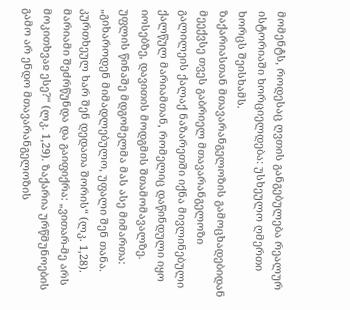მომენტს, როდესაც ღვთის განგებულება რეალურ ისტორიაში ხორციელდება: უსხეულო ღმერთი ხორცს შეისხამს.
ზაქარიასთან მთავარანგელოზის გამოცხადებიდან მეექვსე თვეს გაბრიელ მთავარანგელოზი გალილეის ქალაქ ნაზარეთში იქნა მივლინებული ქალწულ მარიამთან, რომელიც დაწინდული იყო იოსებზე, დავითის მოდგმის შთამომავალზე. უფლის წინაშე მდგომელმა მას ასე მიმართა: „გიხაროდენ მიმადლებულო, უფალი შენ თანა. კურთხეულ ხარ შენ დედათა შორის“ (ლკ. 1,28). მარიამი შეძრწუნდა და გაიფიქრა: „ვითარ-მე არს მოკითხვაჲ ესე?“ (ლკ. 1,29). ზაქარია ურწმუნოების გამო არ ენდო მთავარანგელოზის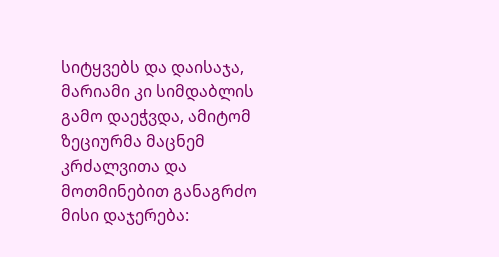სიტყვებს და დაისაჯა, მარიამი კი სიმდაბლის გამო დაეჭვდა, ამიტომ ზეციურმა მაცნემ კრძალვითა და მოთმინებით განაგრძო მისი დაჯერება: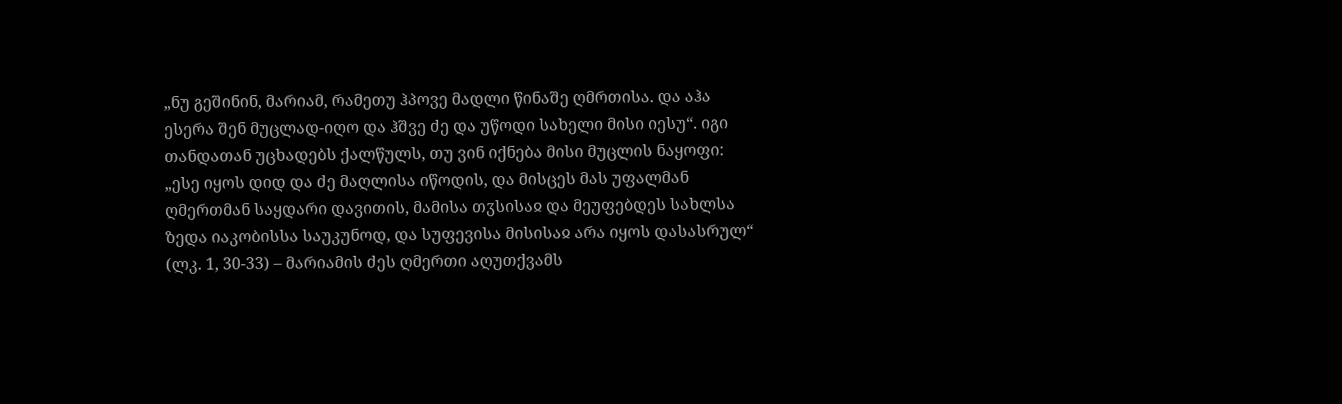„ნუ გეშინინ, მარიამ, რამეთუ ჰპოვე მადლი წინაშე ღმრთისა. და აჰა ესერა შენ მუცლად-იღო და ჰშვე ძე და უწოდი სახელი მისი იესუ“. იგი თანდათან უცხადებს ქალწულს, თუ ვინ იქნება მისი მუცლის ნაყოფი: „ესე იყოს დიდ და ძე მაღლისა იწოდის, და მისცეს მას უფალმან ღმერთმან საყდარი დავითის, მამისა თჳსისაჲ და მეუფებდეს სახლსა ზედა იაკობისსა საუკუნოდ, და სუფევისა მისისაჲ არა იყოს დასასრულ“ (ლკ. 1, 30-33) – მარიამის ძეს ღმერთი აღუთქვამს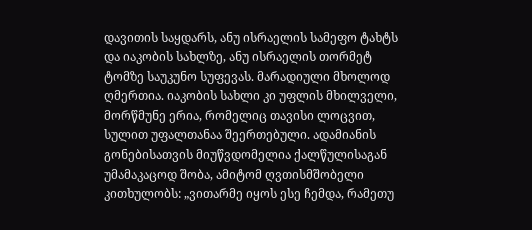დავითის საყდარს, ანუ ისრაელის სამეფო ტახტს და იაკობის სახლზე, ანუ ისრაელის თორმეტ ტომზე საუკუნო სუფევას. მარადიული მხოლოდ ღმერთია. იაკობის სახლი კი უფლის მხილველი, მორწმუნე ერია, რომელიც თავისი ლოცვით, სულით უფალთანაა შეერთებული. ადამიანის გონებისათვის მიუწვდომელია ქალწულისაგან უმამაკაცოდ შობა, ამიტომ ღვთისმშობელი კითხულობს: „ვითარმე იყოს ესე ჩემდა, რამეთუ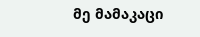მე მამაკაცი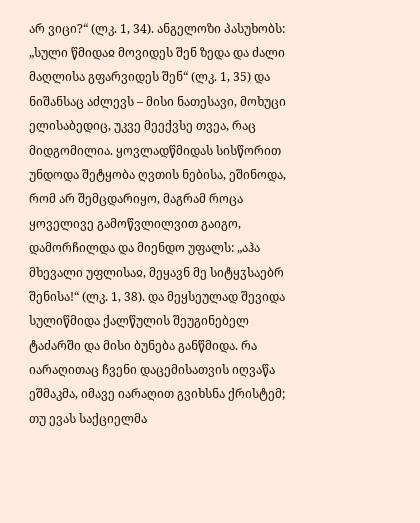არ ვიცი?“ (ლკ. 1, 34). ანგელოზი პასუხობს: „სული წმიდაჲ მოვიდეს შენ ზედა და ძალი მაღლისა გფარვიდეს შენ“ (ლკ. 1, 35) და ნიშანსაც აძლევს – მისი ნათესავი, მოხუცი ელისაბედიც, უკვე მეექვსე თვეა, რაც მიდგომილია. ყოვლადწმიდას სისწორით უნდოდა შეტყობა ღვთის ნებისა, ეშინოდა, რომ არ შემცდარიყო, მაგრამ როცა ყოველივე გამოწვლილვით გაიგო, დამორჩილდა და მიენდო უფალს: „აჰა მხევალი უფლისაჲ, მეყავნ მე სიტყჳსაებრ შენისა!“ (ლკ. 1, 38). და მეყსეულად შევიდა სულიწმიდა ქალწულის შეუგინებელ ტაძარში და მისი ბუნება განწმიდა. რა იარაღითაც ჩვენი დაცემისათვის იღვაწა ეშმაკმა, იმავე იარაღით გვიხსნა ქრისტემ; თუ ევას საქციელმა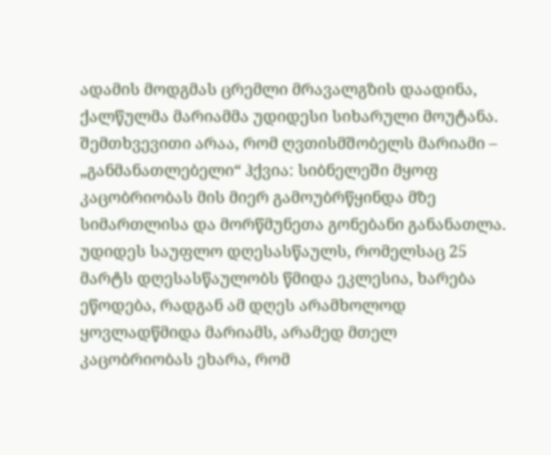ადამის მოდგმას ცრემლი მრავალგზის დაადინა, ქალწულმა მარიამმა უდიდესი სიხარული მოუტანა. შემთხვევითი არაა, რომ ღვთისმშობელს მარიამი – „განმანათლებელი“ ჰქვია: სიბნელეში მყოფ კაცობრიობას მის მიერ გამოუბრწყინდა მზე სიმართლისა და მორწმუნეთა გონებანი განანათლა.
უდიდეს საუფლო დღესასწაულს, რომელსაც 25 მარტს დღესასწაულობს წმიდა ეკლესია, ხარება ეწოდება, რადგან ამ დღეს არამხოლოდ ყოვლადწმიდა მარიამს, არამედ მთელ კაცობრიობას ეხარა, რომ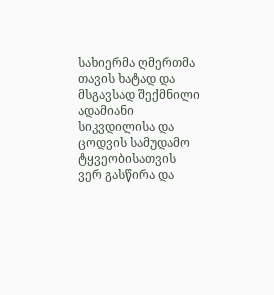სახიერმა ღმერთმა თავის ხატად და მსგავსად შექმნილი ადამიანი სიკვდილისა და ცოდვის სამუდამო ტყვეობისათვის ვერ გასწირა და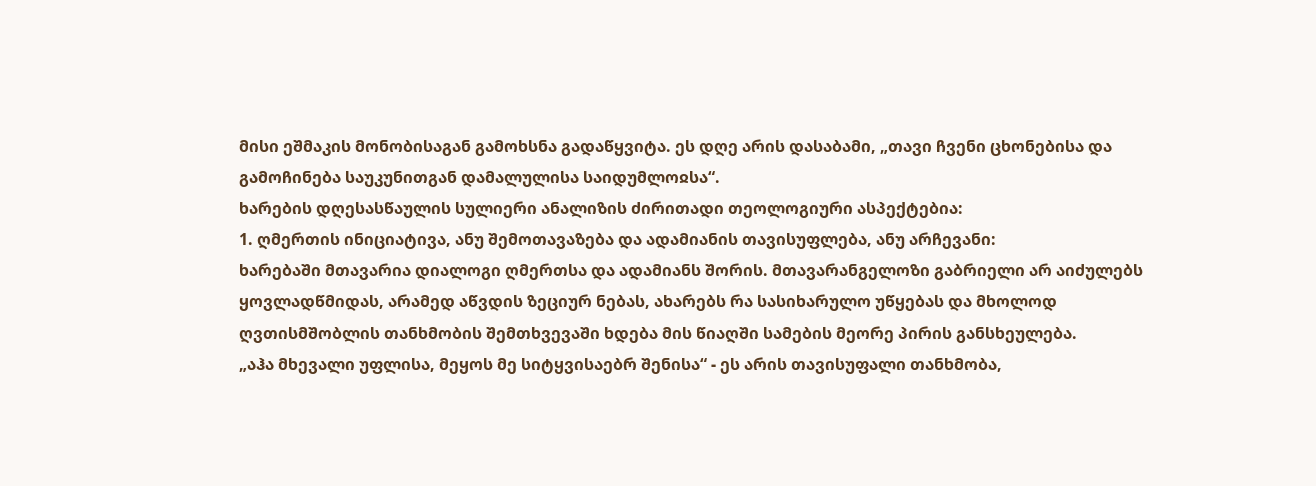მისი ეშმაკის მონობისაგან გამოხსნა გადაწყვიტა. ეს დღე არის დასაბამი, „თავი ჩვენი ცხონებისა და გამოჩინება საუკუნითგან დამალულისა საიდუმლოჲსა“.
ხარების დღესასწაულის სულიერი ანალიზის ძირითადი თეოლოგიური ასპექტებია:
1. ღმერთის ინიციატივა, ანუ შემოთავაზება და ადამიანის თავისუფლება, ანუ არჩევანი:
ხარებაში მთავარია დიალოგი ღმერთსა და ადამიანს შორის. მთავარანგელოზი გაბრიელი არ აიძულებს ყოვლადწმიდას, არამედ აწვდის ზეციურ ნებას, ახარებს რა სასიხარულო უწყებას და მხოლოდ ღვთისმშობლის თანხმობის შემთხვევაში ხდება მის წიაღში სამების მეორე პირის განსხეულება.
„აჰა მხევალი უფლისა, მეყოს მე სიტყვისაებრ შენისა“ - ეს არის თავისუფალი თანხმობა,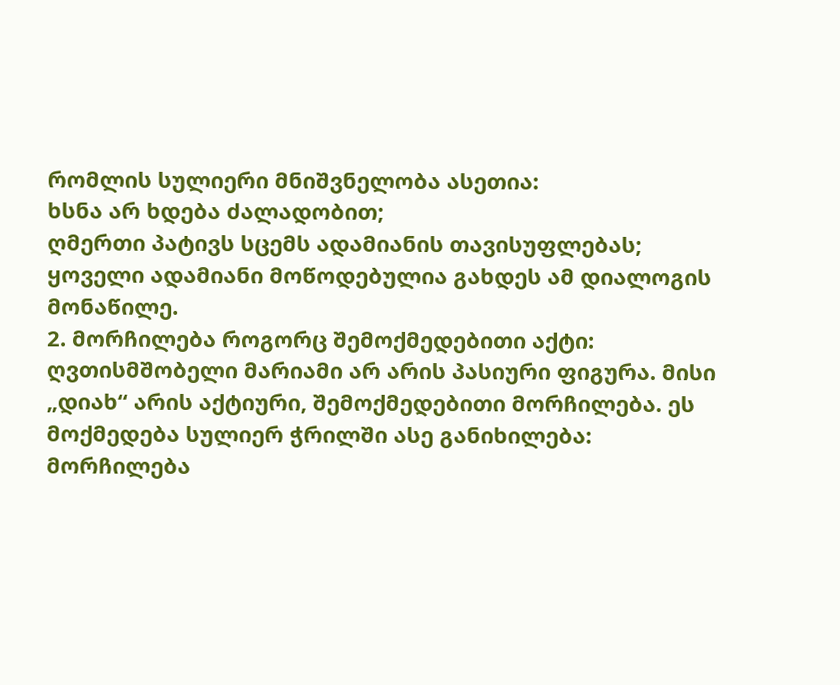რომლის სულიერი მნიშვნელობა ასეთია:
ხსნა არ ხდება ძალადობით;
ღმერთი პატივს სცემს ადამიანის თავისუფლებას;
ყოველი ადამიანი მოწოდებულია გახდეს ამ დიალოგის მონაწილე.
2. მორჩილება როგორც შემოქმედებითი აქტი:
ღვთისმშობელი მარიამი არ არის პასიური ფიგურა. მისი „დიახ“ არის აქტიური, შემოქმედებითი მორჩილება. ეს მოქმედება სულიერ ჭრილში ასე განიხილება:
მორჩილება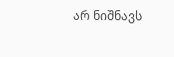არ ნიშნავს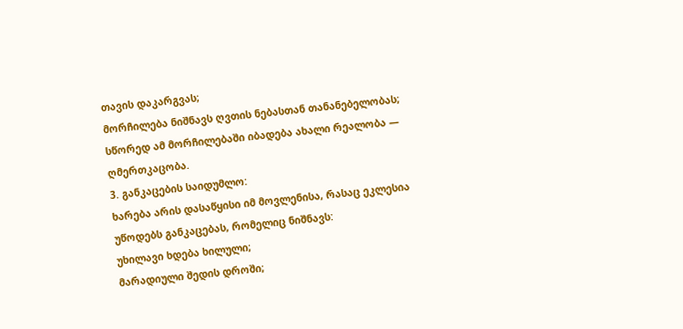თავის დაკარგვას;
მორჩილება ნიშნავს ღვთის ნებასთან თანანებელობას;
სწორედ ამ მორჩილებაში იბადება ახალი რეალობა — ღმერთკაცობა.
3. განკაცების საიდუმლო:
ხარება არის დასაწყისი იმ მოვლენისა, რასაც ეკლესია უწოდებს განკაცებას, რომელიც ნიშნავს:
უხილავი ხდება ხილული;
მარადიული შედის დროში;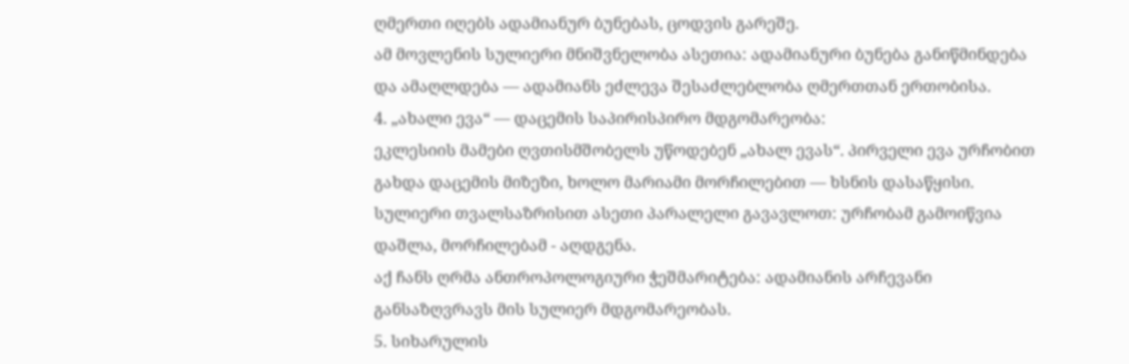ღმერთი იღებს ადამიანურ ბუნებას, ცოდვის გარეშე.
ამ მოვლენის სულიერი მნიშვნელობა ასეთია: ადამიანური ბუნება განიწმინდება და ამაღლდება — ადამიანს ეძლევა შესაძლებლობა ღმერთთან ერთობისა.
4. „ახალი ევა“ — დაცემის საპირისპირო მდგომარეობა:
ეკლესიის მამები ღვთისმშობელს უწოდებენ „ახალ ევას“. პირველი ევა ურჩობით გახდა დაცემის მიზეზი, ხოლო მარიამი მორჩილებით — ხსნის დასაწყისი.
სულიერი თვალსაზრისით ასეთი პარალელი გავავლოთ: ურჩობამ გამოიწვია დაშლა, მორჩილებამ - აღდგენა.
აქ ჩანს ღრმა ანთროპოლოგიური ჭეშმარიტება: ადამიანის არჩევანი განსაზღვრავს მის სულიერ მდგომარეობას.
5. სიხარულის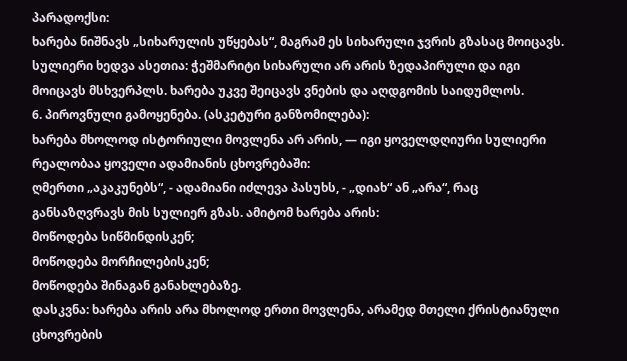პარადოქსი:
ხარება ნიშნავს „სიხარულის უწყებას“, მაგრამ ეს სიხარული ჯვრის გზასაც მოიცავს.
სულიერი ხედვა ასეთია: ჭეშმარიტი სიხარული არ არის ზედაპირული და იგი მოიცავს მსხვერპლს. ხარება უკვე შეიცავს ვნების და აღდგომის საიდუმლოს.
6. პიროვნული გამოყენება. (ასკეტური განზომილება):
ხარება მხოლოდ ისტორიული მოვლენა არ არის, — იგი ყოველდღიური სულიერი რეალობაა ყოველი ადამიანის ცხოვრებაში:
ღმერთი „აკაკუნებს“, - ადამიანი იძლევა პასუხს, - „დიახ“ ან „არა“, რაც განსაზღვრავს მის სულიერ გზას. ამიტომ ხარება არის:
მოწოდება სიწმინდისკენ;
მოწოდება მორჩილებისკენ;
მოწოდება შინაგან განახლებაზე.
დასკვნა: ხარება არის არა მხოლოდ ერთი მოვლენა, არამედ მთელი ქრისტიანული ცხოვრების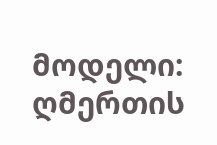მოდელი: ღმერთის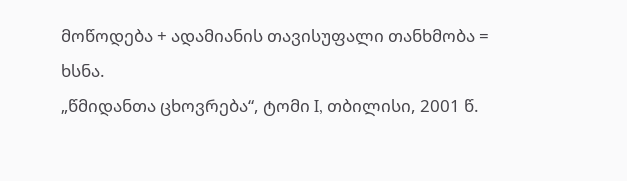მოწოდება + ადამიანის თავისუფალი თანხმობა = ხსნა.
„წმიდანთა ცხოვრება“, ტომი I, თბილისი, 2001 წ.